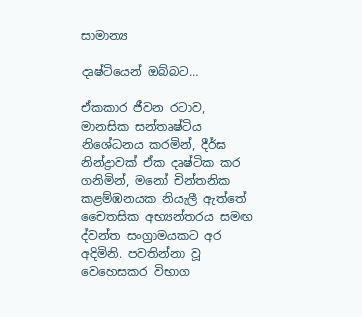සාමාන්‍ය

දෘෂ්ටියෙන් ඔබ්බට…

ඒකකාර ජීවන රටාව, මානසික සන්තෘෂ්ටිය නිශේධනය කරමින්, දීර්ඝ නින්ද්‍රාවක් ඒක දෘෂ්ටික කර ගනිමින්, මනෝ චින්තනික කළම්ඹනයක නියැලී ඇත්තේ චෛතසික අභ්‍යන්තරය සමඟ ද්වන්ත සංග්‍රාමයකට අර අදිමිනි. පවතින්නා වූ වෙහෙසකර විභාග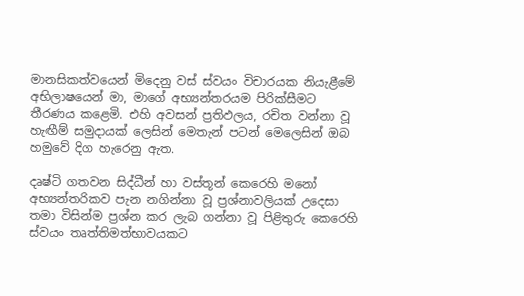මානසිකත්වයෙන් මිදෙනු වස් ස්වයං විචාරයක නියැළීමේ අභිලාෂයෙන් මා, මාගේ අභ්‍යන්තරයම පිරික්සීමට තීරණය කළෙමි. එහි අවසන් ප්‍රතිඵලය, රචිත වන්නා වූ හැඟීම් සමුදායක් ලෙසින් මෙතැන් පටන් මෙලෙසින් ඔබ හමුවේ දිග හැරෙනු ඇත.

දෘෂ්ටි ගතවන සිද්ධීන් හා වස්තූන් කෙරෙහි මනෝ අභ්‍යන්තරිකව පැන නගින්නා වූ ප්‍රශ්නාවලියක් උදෙසා තමා විසින්ම ප්‍රශ්න කර ලැබ ගන්නා වූ පිළිතුරු කෙරෙහි ස්වයං තෘත්තිමත්භාවයකට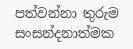පත්වන්නා තුරුම සංසන්දනාත්මක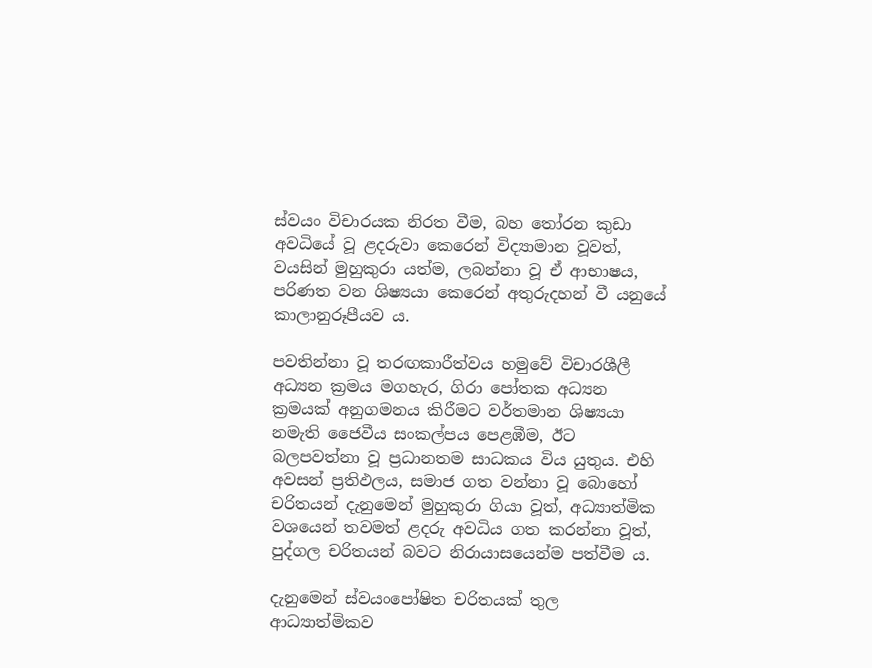ස්වයං විචාරයක නිරත වීම, බහ තෝරන කුඩා අවධියේ වූ ළදරුවා කෙරෙන් විද්‍යාමාන වූවත්, වයසින් මුහුකුරා යත්ම, ලබන්නා වූ ඒ ආභාෂය, පරිණත වන ශිෂ්‍යයා කෙරෙන් අතුරුදහන් වී යනුයේ කාලානුරූපීයව ය.

පවතින්නා වූ තරඟකාරීත්වය හමුවේ විචාරශීලී අධ්‍යන ක්‍රමය මගහැර, ගිරා පෝතක අධ්‍යන ක්‍රමයක් අනුගමනය කිරීමට වර්තමාන ශිෂ්‍යයා නමැති ජෛවීය සංකල්පය පෙළඹීම, ඊට බලපවත්නා වූ ප්‍රධානතම සාධකය විය යුතුය. එහි අවසන් ප්‍රතිඵලය, සමාජ ගත වන්නා වූ බොහෝ චරිතයන් දැනුමෙන් මුහුකුරා ගියා වූත්, අධ්‍යාත්මික වශයෙන් තවමත් ළදරු අවධිය ගත කරන්නා වූත්, පුද්ගල චරිතයන් බවට නිරායාසයෙන්ම පත්වීම ය.

දැනුමෙන් ස්වයංපෝෂිත චරිතයක් තුල ආධ්‍යාත්මිකව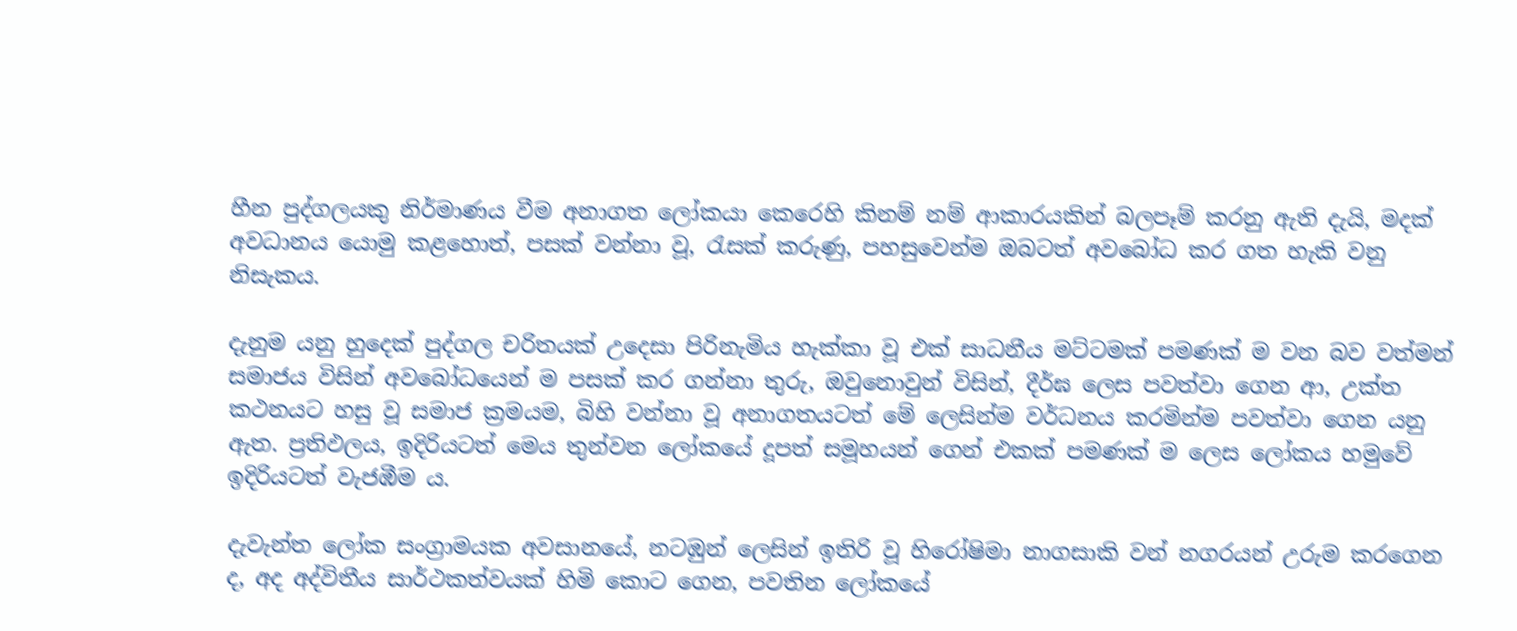හීන පුද්ගලයකු නිර්මාණය වීම අනාගත ලෝකයා කෙරෙහි කිනම් නම් ආකාරයකින් බලපෑම් කරනු ඇති දැයි, මදක් අවධානය යොමු කළහොත්, පසක් වන්නා වූ, රැසක් කරුණු, පහසුවෙන්ම ඔබටත් අවබෝධ කර ගත හැකි වනු නිසැකය.

දැනුම යනු හුදෙක් පුද්ගල චරිතයක් උදෙසා පිරිනැමිය හැක්කා වූ එක් සාධනීය මට්ටමක් පමණක් ම වන බව වත්මන් සමාජය විසින් අවබෝධයෙන් ම පසක් කර ගන්නා තුරු, ඔවුනොවුන් විසින්, දීර්ඝ ලෙස පවත්වා ගෙන ආ, උක්ත කථනයට හසු වූ සමාජ ක්‍රමයම, බිහි වන්නා වූ අනාගතයටත් මේ ලෙසින්ම වර්ධනය කරමින්ම පවත්වා ගෙන යනු ඇත. ප්‍රතිඵලය, ඉදිරියටත් මෙය තුන්වන ලෝකයේ දූපත් සමූහයන් ගෙන් එකක් පමණක් ම ලෙස ලෝකය හමුවේ ඉදිරියටත් වැජඹීම ය.

දැවැන්ත ලෝක සංග්‍රාමයක අවසානයේ, නටඹුන් ලෙසින් ඉතිරි වූ හිරෝෂිමා නාගසාකි වන් නගරයන් උරුම කරගෙන ද, අද අද්විතීය සාර්ථකත්වයක් හිමි කොට ගෙන, පවතින ලෝකයේ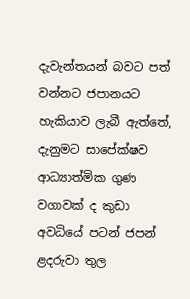දැවැන්තයන් බවට පත් වන්නට ජපානයට හැකියාව ලැබී ඇත්තේ, දැනුමට සාපේක්ෂව ආධ්‍යාත්මික ගුණ වගාවක් ද කුඩා අවධියේ පටන් ජපන් ළදරුවා තුල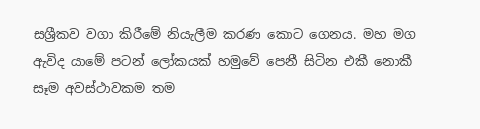සශ්‍රීකව වගා කිරීමේ නියැලීම කරණ කොට ගෙනය. මහ මග ඇවිද යාමේ පටන් ලෝකයක් හමුවේ පෙනී සිටින එකී නොකී සෑම අවස්ථාවකම තම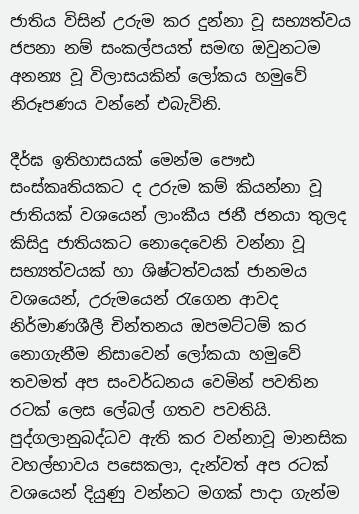ජාතිය විසින් උරුම කර දුන්නා වූ සභ්‍යත්වය ජපනා නම් සංකල්පයත් සමඟ ඔවුනටම අනන්‍ය වූ විලාසයකින් ලෝකය හමුවේ නිරූපණය වන්නේ එබැවිනි.

දීර්ඝ ඉතිහාසයක් මෙන්ම පෞඪ සංස්කෘතියකට ද උරුම කම් කියන්නා වූ ජාතියක් වශයෙන් ලාංකීය ජනී ජනයා තුලද කිසිදු ජාතියකට නොදෙවෙනි වන්නා වූ සභ්‍යත්වයක් හා ශිෂ්ටත්වයක් ජානමය වශයෙන්, උරුමයෙන් රැගෙන ආවද නිර්මාණශීලී චින්තනය ඔපමට්ටම් කර නොගැනීම නිසාවෙන් ලෝකයා හමුවේ තවමත් අප සංවර්ධනය වෙමින් පවතින රටක් ලෙස ලේබල් ගතව පවතියි. පුද්ගලානුබද්ධව ඇති කර වන්නාවූ මානසික වහල්භාවය පසෙකලා, දැන්වත් අප රටක් වශයෙන් දියුණු වන්නට මගක් පාදා ගැන්ම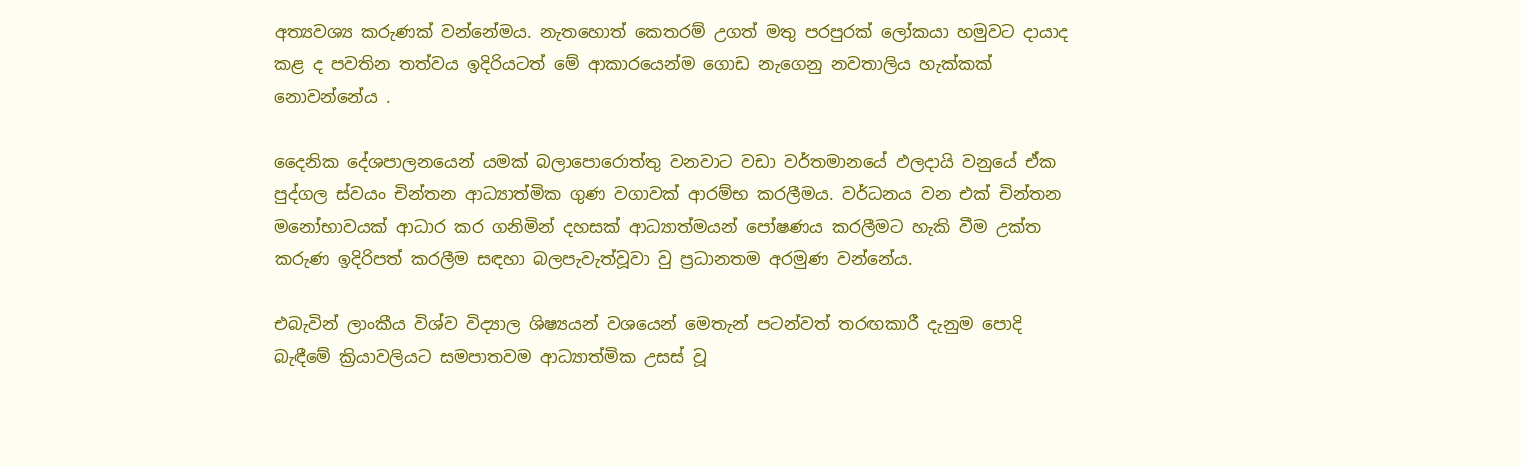අත්‍යවශ්‍ය කරුණක් වන්නේමය. නැතහොත් කෙතරම් උගත් මතු පරපුරක් ලෝකයා හමුවට දායාද කළ ද පවතින තත්වය ඉදිරියටත් මේ ආකාරයෙන්ම ගොඩ නැගෙනු නවතාලිය හැක්කක් නොවන්නේය .

දෛනික දේශපාලනයෙන් යමක් බලාපොරොත්තු වනවාට වඩා වර්තමානයේ ඵලදායි වනුයේ ඒක පුද්ගල ස්වයං චින්තන ආධ්‍යාත්මික ගුණ වගාවක් ආරම්භ කරලීමය. වර්ධනය වන එක් චින්තන මනෝභාවයක් ආධාර කර ගනිමින් දහසක් ආධ්‍යාත්මයන් පෝෂණය කරලීමට හැකි වීම උක්ත කරුණ ඉදිරිපත් කරලීම සඳහා බලපැවැත්වූවා වු ප්‍රධානතම අරමුණ වන්නේය.

එබැවින් ලාංකීය විශ්ව විද්‍යාල ශිෂ්‍යයන් වශයෙන් මෙතැන් පටන්වත් තරඟකාරී දැනුම පොදි බැඳීමේ ක්‍රියාවලියට සමපාතවම ආධ්‍යාත්මික උසස් වූ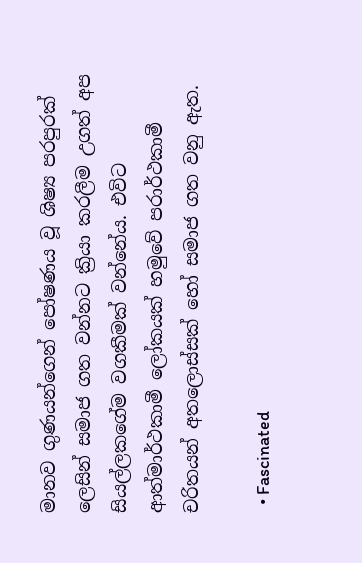මානව ගුණයන්ගෙන් පෝෂණය වූ ශිෂ්‍ය පරපුරක් ලෙසින් සමාජ ගත වන්නට ක්‍රියා කරලීම උගත් අප සියල්ලකගේම වගකීමක් වන්නේය. එවිට ආත්මාර්ථකාමී ලෝකයක් හමුවේ පරාර්ථකාමී චරිතයන් අතලොස්සක් හෝ සමාජ ගත වනු ඇත.

  • Fascinated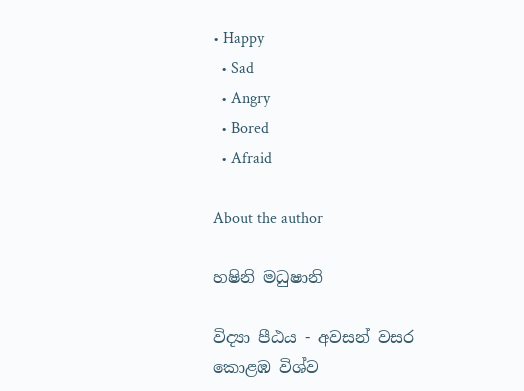• Happy
  • Sad
  • Angry
  • Bored
  • Afraid

About the author

හෂිනි මධුෂානි

විද්‍යා පීඨය - අවසන් වසර
කොළඹ විශ්ව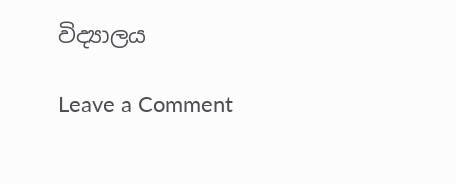විද්‍යාලය

Leave a Comment